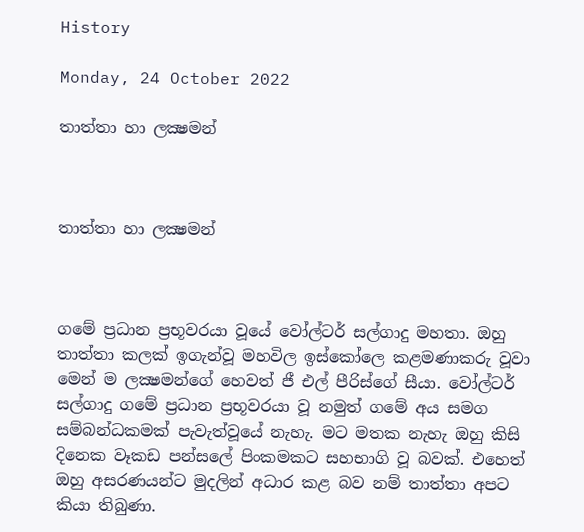History

Monday, 24 October 2022

තාත්තා හා ලක්‍ෂමන්



තාත්තා හා ලක්‍ෂමන්



ගමේ ප්‍රධාන ප්‍රභූවරයා වූයේ වෝල්ටර් සල්ගාදු මහතා. ඔහු තාත්තා කලක් ඉගැන්වූ මහවිල ඉස්කෝලෙ කළමණාකරු වූවා මෙන් ම ලක්‍ෂමන්ගේ හෙවත් ජී එල් පීරිස්ගේ සීයා. වෝල්ටර් සල්ගාදු ගමේ ප්‍රධාන ප්‍රභූවරයා වූ නමුත් ගමේ අය සමග සම්බන්ධකමක් පැවැත්වූයේ නැහැ. මට මතක නැහැ ඔහු කිසි දිනෙක වෑකඩ පන්සලේ පිංකමකට සහභාගි වූ බවක්. එහෙත් ඔහු අසරණයන්ට මුදලින් අධාර කළ බව නම් තාත්තා අපට කියා තිබුණා.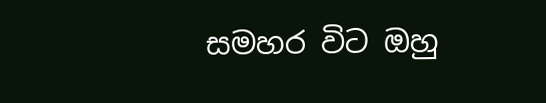සමහර විට ඔහු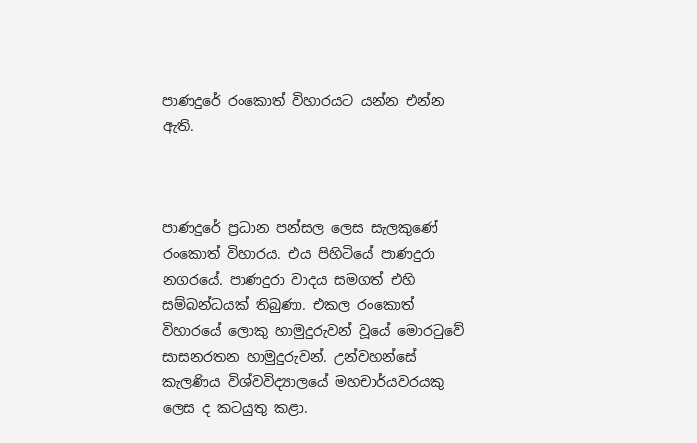පාණදුරේ රංකොත් විහාරයට යන්න එන්න ඇති.



පාණදුරේ ප්‍රධාන පන්සල ලෙස සැලකුණේ රංකොත් විහාරය. එය පිහිටියේ පාණදුරා නගරයේ. පාණදුරා වාදය සමගත් එහි සම්බන්ධයක් තිබුණා. එකල රංකොත් විහාරයේ ලොකු හාමුදුරුවන් වූයේ මොරටුවේ සාසනරතන හාමුදුරුවන්. උන්වහන්සේ කැලණිය විශ්වවිද්‍යාලයේ මහචාර්යවරයකු ලෙස ද කටයුතු කළා.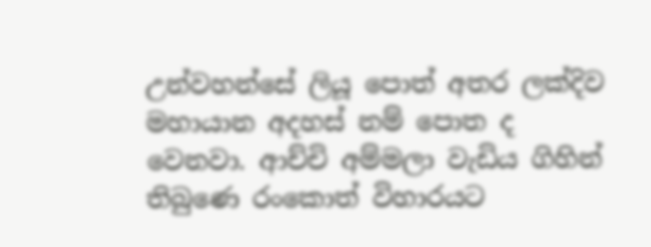උන්වහන්සේ ලියූ පොත් අතර ලක්දිව මහායාන අදහස් නම් පොත ද වෙනවා. ආච්චි අම්මලා වැඩිය ගිහින් තිබුණෙ රංකොත් විහාරයට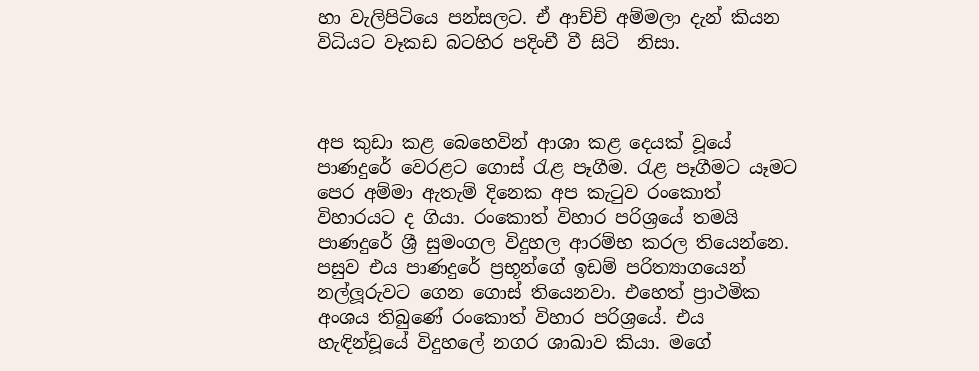හා වැලිපිටියෙ පන්සලට. ඒ ආච්චි අම්මලා දැන් කියන විධියට වෑකඩ බටහිර පදිංචී වී සිටි  නිසා.



අප කුඩා කළ බෙහෙවින් ආශා කළ දෙයක් වූයේ පාණදුරේ වෙරළට ගොස් රැළ පෑගීම. රැළ පෑගීමට යෑමට පෙර අම්මා ඇතැම් දිනෙක අප කැටුව රංකොත් විහාරයට ද ගියා. රංකොත් විහාර පරිශ්‍රයේ තමයි පාණදුරේ ශ්‍රී සුමංගල විදුහල ආරම්භ කරල තියෙන්නෙ. පසුව එය පාණදුරේ ප්‍රභූන්ගේ ඉඩම් පරිත්‍යාගයෙන් නල්ලූරුවට ගෙන ගොස් තියෙනවා. එහෙත් ප්‍රාථමික අංශය තිබුණේ රංකොත් විහාර පරිශ්‍රයේ. එය හැඳින්චූයේ විදුහලේ නගර ශාඛාව කියා. මගේ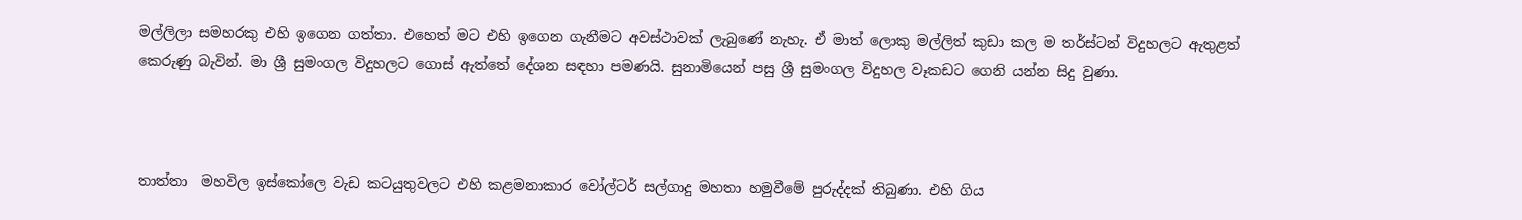මල්ලිලා සමහරකු එහි ඉගෙන ගත්තා. එහෙත් මට එහි ඉගෙන ගැනීමට අවස්ථාවක් ලැබුණේ නැහැ. ඒ මාත් ලොකු මල්ලිත් කුඩා කල ම තර්ස්ටන් විදුහලට ඇතුළත් කෙරුණු බැවින්. මා ශ්‍රී සුමංගල විදුහලට ගොස් ඇත්තේ දේශන සඳහා පමණයි. සුනාමියෙන් පසු ශ්‍රී සුමංගල විදුහල වෑකඩට ගෙනි යන්න සිදු වුණා.



තාත්තා  මහවිල ඉස්කෝලෙ වැඩ කටයුතුවලට එහි කළමනාකාර වෝල්ටර් සල්ගාදු මහතා හමුවීමේ පුරුද්දක් තිබුණා. එහි ගිය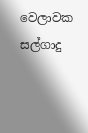වෙලාවක සල්ගාදු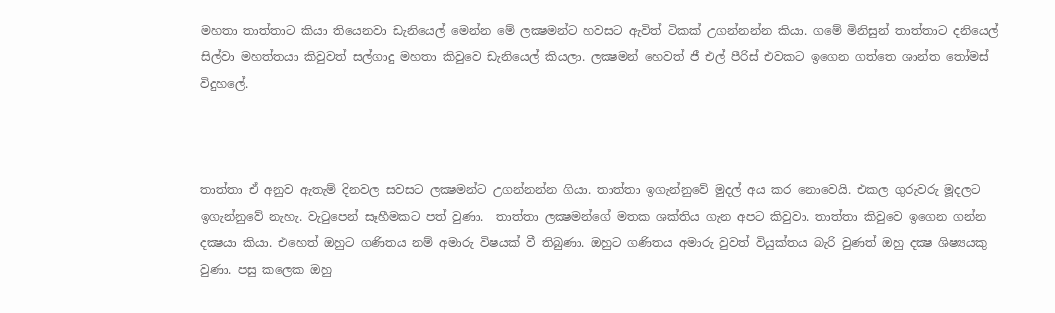මහතා තාත්තාට කියා තියෙනවා ඩැනියෙල් මෙන්න මේ ලක්‍ෂමන්ට හවසට ඇවිත් ටිකක් උගන්නන්න කියා. ගමේ මිනිසුන් තාත්තාට දනියෙල් සිල්වා මහත්තයා කිවුවත් සල්ගාදු මහතා කිවුවෙ ඩැනියෙල් කියලා. ලක්‍ෂමන් හෙවත් ජී එල් පීරිස් එවකට ඉගෙන ගත්තෙ ශාන්ත තෝමස් විදුහලේ.



තාත්තා ඒ අනුව ඇතැම් දිනවල සවසට ලක්‍ෂමන්ට උගන්නන්න ගියා. තාත්තා ඉගැන්නුවේ මුදල් අය කර නොවෙයි. එකල ගුරුවරු මූදලට ඉගැන්නුවේ නැහැ. වැටුපෙන් සෑහීමකට පත් වුණා.  තාත්තා ලක්‍ෂමන්ගේ මතක ශක්තිය ගැන අපට කිවුවා. තාත්තා කිවුවෙ ඉගෙන ගන්න දක්‍ෂයා කියා. එහෙත් ඔහුට ගණිතය නම් අමාරු විෂයක් වී තිබුණා. ඔහුට ගණිතය අමාරු වුවත් වියුක්තය බැරි වුණත් ඔහු දක්‍ෂ ශිෂ්‍යයකු වුණා. පසු කලෙක ඔහු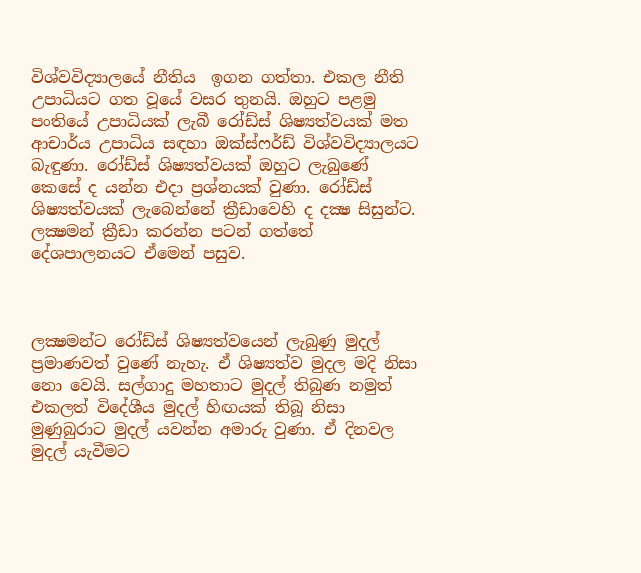විශ්වවිද්‍යාලයේ නීතිය  ඉගන ගත්තා. එකල නීති උපාධියට ගත වූයේ වසර තුනයි. ඔහුට පළමු පංතියේ උපාධියක් ලැබී රෝඩ්ස් ශිෂ්‍යත්වයක් මත ආචාර්ය උපාධිය සඳහා ඔක්ස්ෆර්ඩ් විශ්වවිද්‍යාලයට බැඳුණා. රෝඩ්ස් ශිෂ්‍යත්වයක් ඔහුට ලැබුණේ කෙසේ ද යන්න එදා ප්‍රශ්නයක් වුණා. රෝඩ්ස් ශිෂ්‍යත්වයක් ලැබෙන්නේ ක්‍රීඩාවෙහි ද දක්‍ෂ සිසුන්ට. ලක්‍ෂමන් ක්‍රීඩා කරන්න පටන් ගත්තේ දේශපාලනයට ඒමෙන් පසුව.



ලක්‍ෂමන්ට රෝඩ්ස් ශිෂ්‍යත්වයෙන් ලැබුණු මුදල් ප්‍රමාණවත් වුණේ නැහැ. ඒ ශිෂ්‍යත්ව මුදල මදි නිසා නො වෙයි. සල්ගාදු මහතාට මුදල් තිබුණ නමුත් එකලත් විදේශීය මුදල් හිඟයක් තිබූ නිසා මුණුබුරාට මුදල් යවන්න අමාරු වුණා. ඒ දිනවල මුදල් යැවීමට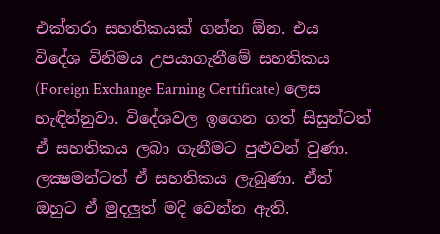එක්තරා සහතිකයක් ගන්න ඕන. එය විදේශ විනිමය උපයාගැනීමේ සහතිකය (Foreign Exchange Earning Certificate) ලෙස හැඳින්නුවා. විදේශවල ඉගෙන ගත් සිසුන්ටත් ඒ සහතිකය ලබා ගැනීමට පුළුවන් වුණා. ලක්‍ෂමන්ටත් ඒ සහතිකය ලැබුණා. ඒත් ඔහුට ඒ මුදලුත් මදි වෙන්න ඇති.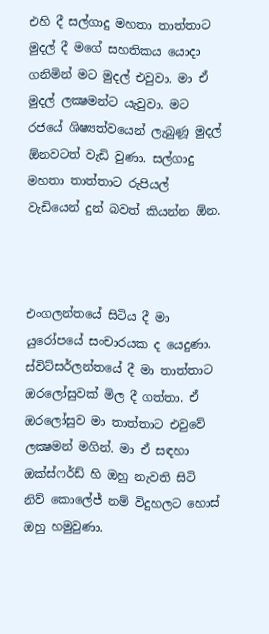එහි දී සල්ගාදු මහතා තාත්තාට මුදල් දී මගේ සහතිකය යොදා ගනිමින් මට මුදල් එවුවා. මා ඒ මුදල් ලක්‍ෂමන්ට යැවුවා. මට රජයේ ශිෂ්‍යත්වයෙන් ලැබුණූ මුදල් ඕනවටත් වැඩි වුණා. සල්ගාදු මහතා තාත්තාට රුපියල් වැඩියෙන් දුන් බවත් කියන්න ඕන.



එංගලන්තයේ සිටිය දී මා යුරෝපයේ සංචාරයක ද යෙදුණා. ස්විට්සර්ලන්තයේ දී මා තාත්තාට ඔරලෝසුවක් මිල දී ගත්තා. ඒ ඔරලෝසුව මා තාත්තාට එවුවේ ලක්‍ෂමන් මගින්. මා ඒ සඳහා ඔක්ස්ෆර්ඩ් හි ඔහු නැවති සිටි නිව් කොලේජ් නම් විදුහලට හොස් ඔහු හමුවුණා.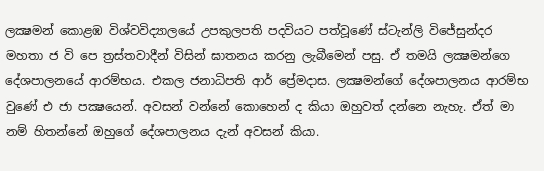ලක්‍ෂමන් කොළඹ විශ්වවිද්‍යාලයේ උපකුලපති පදවියට පත්වූණේ ස්ටැන්ලි විජේසුන්දර මහතා ජ වි පෙ ත්‍රස්තවාදීන් විසින් ඝාතනය කරනු ලැබීමෙන් පසු. ඒ තමයි ලක්‍ෂමන්ගෙ දේශපාලනයේ ආරම්භය. එකල ජනාධිපති ආර් ප්‍රේමදාස. ලක්‍ෂමන්ගේ දේශපාලනය ආරම්භ වුණේ එ ජා පක්‍ෂයෙන්. අවසන් වන්නේ කොහෙන් ද කියා ඔහුවත් දන්නෙ නැහැ. ඒත් මා නම් හිතන්නේ ඔහුගේ දේශපාලනය දැන් අවසන් කියා.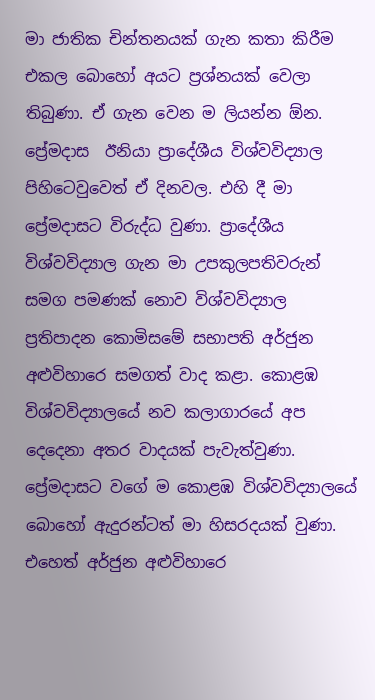මා ජාතික චින්තනයක් ගැන කතා කිරීම එකල බොහෝ අයට ප්‍රශ්නයක් වෙලා තිබුණා. ඒ ගැන වෙන ම ලියන්න ඕන. ප්‍රේමදාස  ඊනියා ප්‍රාදේශීය විශ්වවිද්‍යාල පිහිටෙවුවෙත් ඒ දිනවල. එහි දී මා ප්‍රේමදාසට විරුද්ධ වුණා. ප්‍රාදේශීය විශ්වවිද්‍යාල ගැන මා උපකුලපතිවරුන් සමග පමණක් නොව විශ්වවිද්‍යාල ප්‍රතිපාදන කොමිසමේ සභාපති අර්ජුන අළුවිහාරෙ සමගත් වාද කළා. කොළඹ විශ්වවිද්‍යාලයේ නව කලාගාරයේ අප දෙදෙනා අතර වාදයක් පැවැත්වුණා. ප්‍රේමදාසට වගේ ම කොළඹ විශ්වවිද්‍යාලයේ බොහෝ ඇදුරන්ටත් මා හිසරදයක් වුණා. එහෙත් අර්ජුන අළුවිහාරෙ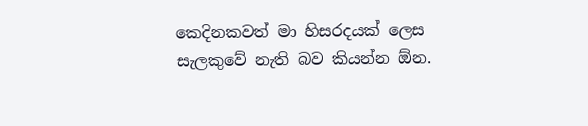කෙදිනකවත් මා හිසරදයක් ලෙස සැලකුවේ නැති බව කියන්න ඕන.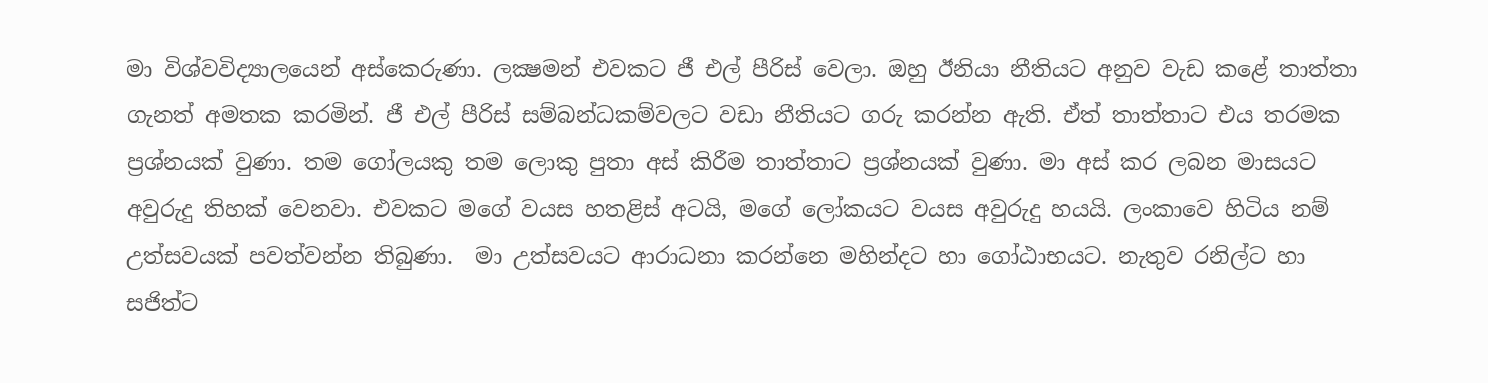මා විශ්වවිද්‍යාලයෙන් අස්කෙරුණා. ලක්‍ෂමන් එවකට ජී එල් පීරිස් වෙලා. ඔහු ඊනියා නීතියට අනුව වැඩ කළේ තාත්තා ගැනත් අමතක කරමින්. ජී එල් පීරිස් සම්බන්ධකම්වලට වඩා නීතියට ගරු කරන්න ඇති. ඒත් තාත්තාට එය තරමක ප්‍රශ්නයක් වුණා. තම ගෝලයකු තම ලොකු පුතා අස් කිරීම තාත්තාට ප්‍රශ්නයක් වුණා. මා අස් කර ලබන මාසයට අවුරුදු තිහක් වෙනවා. එවකට මගේ වයස හතළිස් අටයි, මගේ ලෝකයට වයස අවුරුදු හයයි. ලංකාවෙ හිටිය නම් උත්සවයක් පවත්වන්න තිබුණා.  මා උත්සවයට ආරාධනා කරන්නෙ මහින්දට හා ගෝඨාභයට. නැතුව රනිල්ට හා සජිත්ට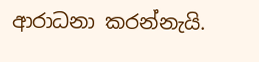ආරාධනා කරන්නැයි.